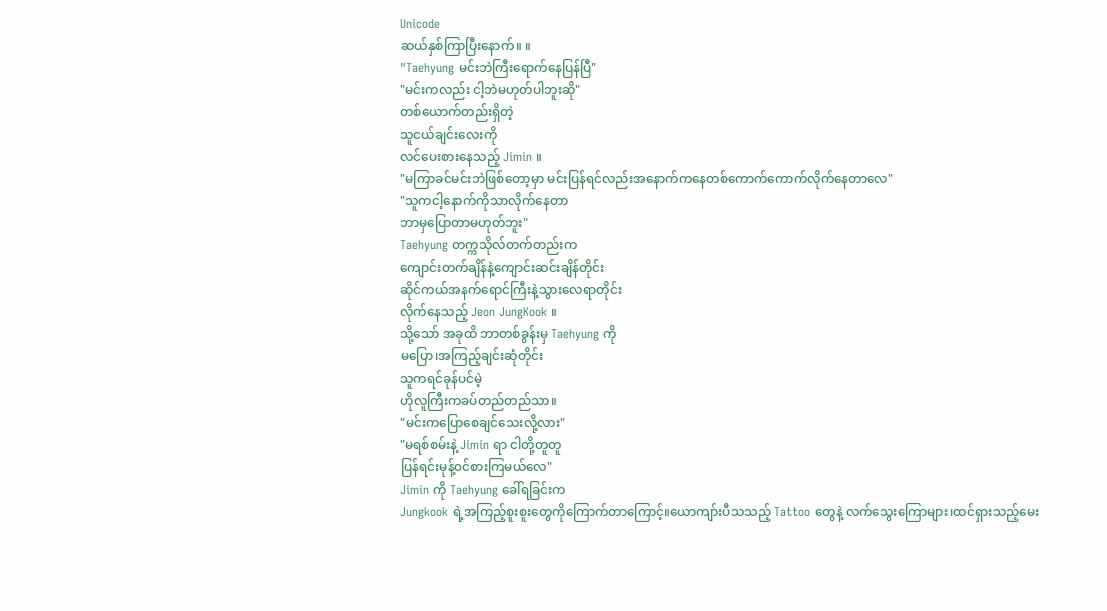Unicode
ဆယ်နှစ်ကြာပြီးနောက်။ ။
"Taehyung မင်းဘဲကြီးရောက်နေပြန်ပြီ"
"မင်းကလည်း ငါ့ဘဲမဟုတ်ပါဘူးဆို"
တစ်ယောက်တည်းရှိတဲ့
သူငယ်ချင်းလေးကို
လင်ပေးစားနေသည့် Jimin ။
"မကြာခင်မင်းဘဲဖြစ်တော့မှာ မင်းပြန်ရင်လည်းအနောက်ကနေတစ်ကောက်ကောက်လိုက်နေတာလေ"
"သူကငါ့နောက်ကိုသာလိုက်နေတာ
ဘာမှပြောတာမဟုတ်ဘူး"
Taehyung တက္ကသိုလ်တက်တည်းက
ကျောင်းတက်ချိန်နဲ့ကျောင်းဆင်းချိန်တိုင်း
ဆိုင်ကယ်အနက်ရောင်ကြီးနဲ့သွားလေရာတိုင်း
လိုက်နေသည့် Jeon JungKook ။
သို့သော် အခုထိ ဘာတစ်ခွန်းမှ Taehyung ကို
မပြော၊အကြည့်ချင်းဆုံတိုင်း
သူကရင်ခုန်ပင်မဲ့
ဟိုလူကြီးကခပ်တည်တည်သာ။
"မင်းကပြောစေချင်သေးလို့လား"
"မရစ်စမ်းနဲ့ Jimin ရာ ငါတို့တူတူ
ပြန်ရင်းမုန့်၀င်စားကြမယ်လေ"
Jimin ကို Taehyung ခေါ်ရခြင်းက
Jungkook ရဲ့အကြည့်စူးစူးတွေကိုကြောက်တာကြောင့်။ယောကျာ်းပီသသည့် Tattoo တွေနဲ့ လက်သွေးကြောများ၊ထင်ရှားသည့်မေး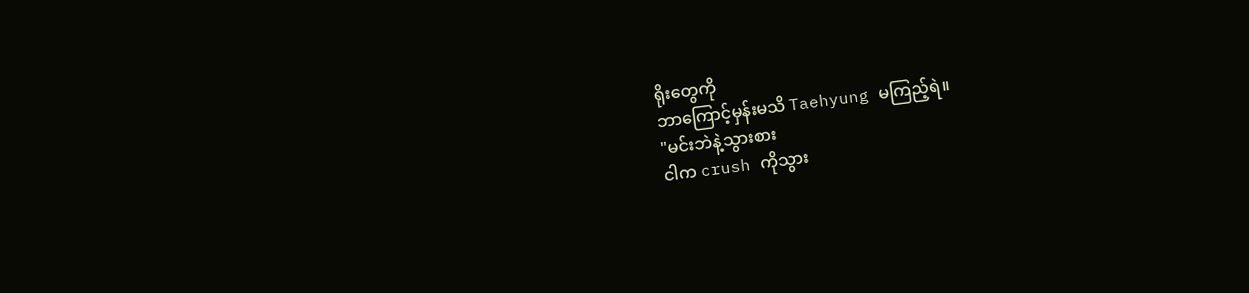ရိုးတွေကို
ဘာကြောင့်မှန်းမသိ Taehyung မကြည့်ရဲ။
"မင်းဘဲနဲ့သွားစား
ငါက crush ကိုသွား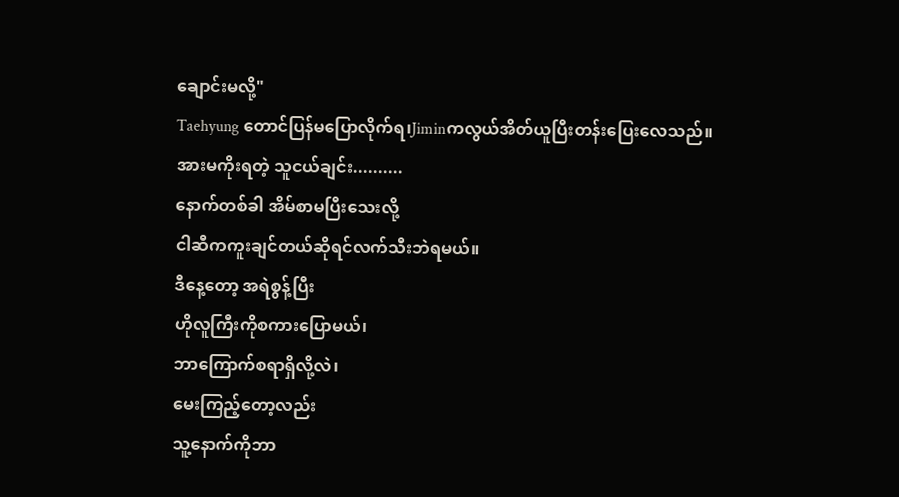ချောင်းမလို့"
Taehyung တောင်ပြန်မပြောလိုက်ရ၊Jiminကလွယ်အိတ်ယူပြီးတန်းပြေးလေသည်။
အားမကိုးရတဲ့ သူငယ်ချင်း..........
နောက်တစ်ခါ အိမ်စာမပြီးသေးလို့
ငါဆီကကူးချင်တယ်ဆိုရင်လက်သီးဘဲရမယ်။
ဒီနေ့တော့ အရဲစွန့်ပြီး
ဟိုလူကြီးကိုစကားပြောမယ်၊
ဘာကြောက်စရာရှိလို့လဲ၊
မေးကြည့်တော့လည်း
သူ့နောက်ကိုဘာ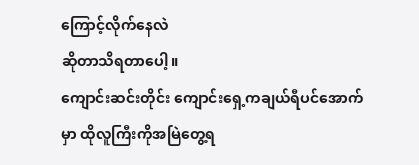ကြောင့်လိုက်နေလဲ
ဆိုတာသိရတာပေါ့။
ကျောင်းဆင်းတိုင်း ကျောင်းရှေ့ကချယ်ရီပင်အောက်မှာ ထိုလူကြီးကိုအမြဲတွေ့ရ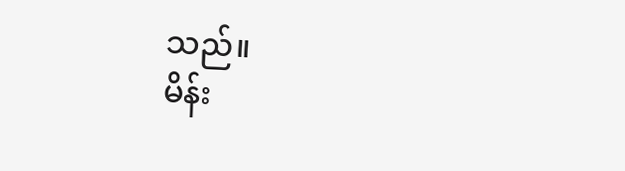သည်။
မိန်း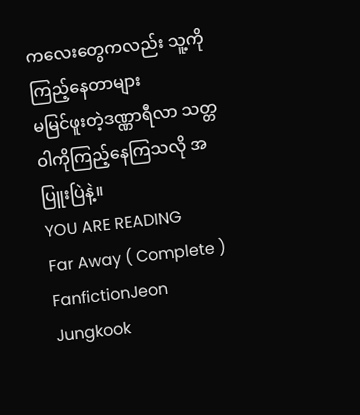ကလေးတွေကလည်း သူ့ကိုကြည့်နေတာများ
မမြင်ဖူးတဲ့ဒဏ္ဏာရီလာ သတ္တဝါကိုကြည့်နေကြသလို အပြူးပြဲနဲ့။
YOU ARE READING
Far Away ( Complete )
FanfictionJeon Jungkook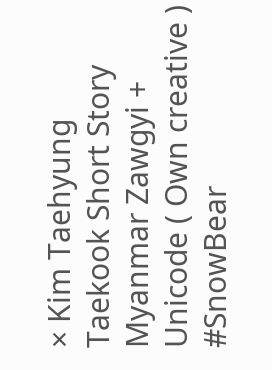× Kim Taehyung Taekook Short Story Myanmar Zawgyi + Unicode ( Own creative ) #SnowBear